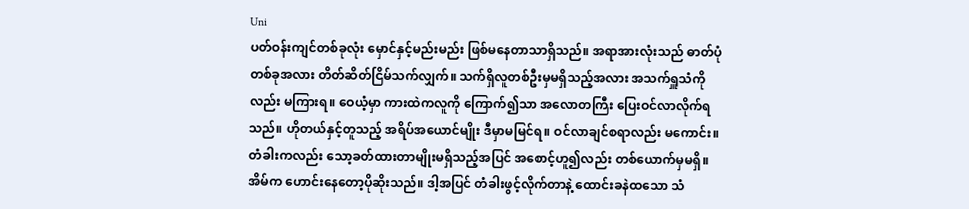Uni
ပတ်ဝန်းကျင်တစ်ခုလုံး မှောင်နှင့်မည်းမည်း ဖြစ်မနေတာသာရှိသည်။ အရာအားလုံးသည် ဓာတ်ပုံတစ်ခုအလား တိတ်ဆိတ်ငြိမ်သက်လျှက်။ သက်ရှိလူတစ်ဦးမှမရှိသည့်အလား အသက်ရှူသံကိုလည်း မကြားရ။ ဝေယံ့မှာ ကားထဲကလူကို ကြောက်၍သာ အလောတကြီး ပြေးဝင်လာလိုက်ရသည်။ ဟိုတယ်နှင့်တူသည့် အရိပ်အယောင်မျိုး ဒီမှာမမြင်ရ။ ဝင်လာချင်စရာလည်း မကောင်း။
တံခါးကလည်း သော့ခတ်ထားတာမျိုးမရှိသည့်အပြင် အစောင့်ဟူ၍လည်း တစ်ယောက်မှမရှိ။ အိမ်က ဟောင်းနေတော့ပိုဆိုးသည်။ ဒါ့အပြင် တံခါးဖွင့်လိုက်တာနဲ့ ထောင်းခနဲထသော သံ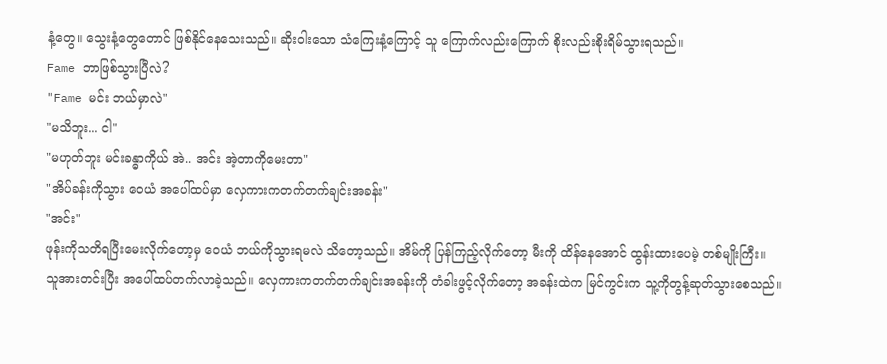နံ့တွေ။ သွေးနံ့တွေတောင် ဖြစ်နိုင်နေသေးသည်။ ဆိုးဝါးသော သံကြေးနံ့ကြောင့် သူ ကြောက်လည်းကြောက် စိုးလည်းစိုးရိမ်သွားရသည်။
Fame ဘာဖြစ်သွားပြီလဲ?
"Fame မင်း ဘယ်မှာလဲ"
"မသိဘူး... ငါ"
"မဟုတ်ဘူး မင်းခန္ဓာကိုယ် အဲ.. အင်း အဲ့တာကိုမေးတာ"
"အိပ်ခန်းကိုသွား ဝေယံ အပေါ်ထပ်မှာ လှေကားကတက်တက်ချင်းအခန်း"
"အင်း"
ဖုန်းကိုသတိရပြီးမေးလိုက်တော့မှ ဝေယံ ဘယ်ကိုသွားရမလဲ သိတော့သည်။ အိမ်ကို ပြန်ကြည့်လိုက်တော့ မီးကို ထိန်နေအောင် ထွန်းထားပေမဲ့ တစ်မျိုးကြီး။
သူအားတင်းပြီး အပေါ်ထပ်တက်လာခဲ့သည်။ လှေကားကတက်တက်ချင်းအခန်းကို တံခါးဖွင့်လိုက်တော့ အခန်းထဲက မြင်ကွင်းက သူ့ကိုတွန့်ဆုတ်သွားစေသည်။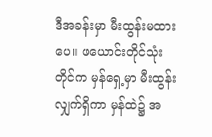ဒီအခန်းမှာ မီးထွန်းမထားပေ။ ဖယောင်းတိုင်သုံးတိုင်က မှန်ရှေ့မှာ မီးထွန်းလျှက်ရှိကာ မှန်ထဲ၌ အ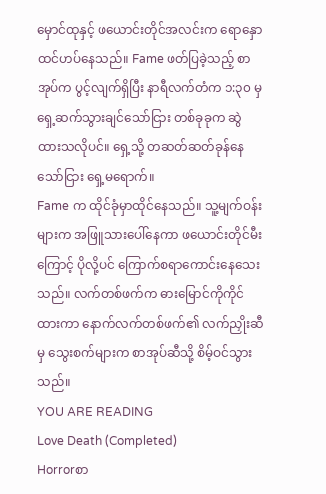မှောင်ထုနှင့် ဖယောင်းတိုင်အလင်းက ရောနှောထင်ဟပ်နေသည်။ Fame ဖတ်ပြခဲ့သည့် စာအုပ်က ပွင့်လျက်ရှိပြီး နာရီလက်တံက ၁:၃၀ မှ ရှေ့ဆက်သွားချင်သော်ငြား တစ်ခုခုက ဆွဲထားသလိုပင်။ ရှေ့သို့ တဆတ်ဆတ်ခုန်နေသော်ငြား ရှေ့မရောက်။
Fame က ထိုင်ခုံမှာထိုင်နေသည်။ သူ့မျက်ဝန်းများက အဖြူသားပေါ်နေကာ ဖယောင်းတိုင်မီးကြောင့် ပိုလို့ပင် ကြောက်စရာကောင်းနေသေးသည်။ လက်တစ်ဖက်က ဓားမြောင်ကိုကိုင်ထားကာ နောက်လက်တစ်ဖက်၏ လက်ညှိုးဆီမှ သွေးစက်များက စာအုပ်ဆီသို့ စိမ့်ဝင်သွားသည်။
YOU ARE READING
Love Death (Completed)
Horrorစာ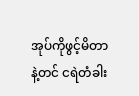အုပ်ကိုဖွင့်မိတာနဲ့တင် ငရဲတံခါး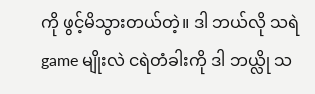ကို ဖွင့်မိသွားတယ်တဲ့။ ဒါ ဘယ်လို သရဲgame မျိုးလဲ ငရဲတံခါးကို ဒါ ဘယ္လို သ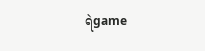ရဲgame